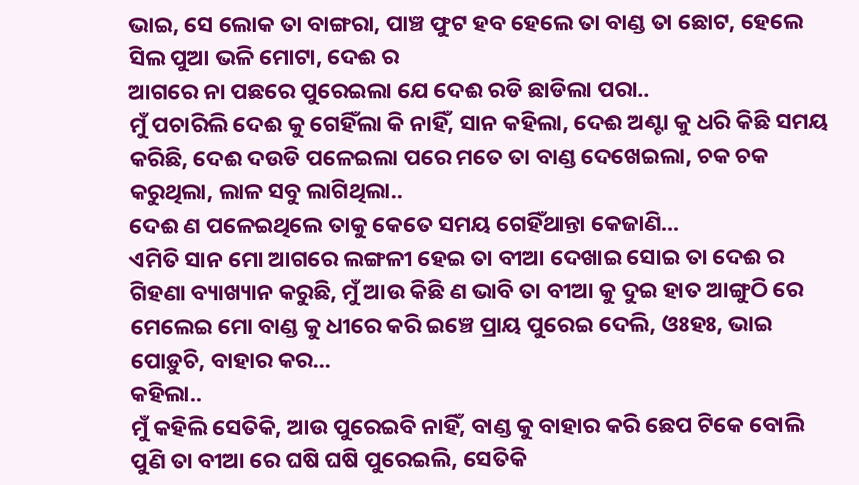ଭାଇ, ସେ ଲୋକ ତା ବାଙ୍ଗରା, ପାଞ୍ଚ ଫୁଟ ହବ ହେଲେ ତା ବାଣ୍ଡ ତା ଛୋଟ, ହେଲେ ସିଲ ପୁଆ ଭଳି ମୋଟା, ଦେଈ ର
ଆଗରେ ନା ପଛରେ ପୁରେଇଲା ଯେ ଦେଈ ରଡି ଛାଡିଲା ପରା..
ମୁଁ ପଚାରିଲି ଦେଈ କୁ ଗେହିଁଲା କି ନାହିଁ, ସାନ କହିଲା, ଦେଈ ଅଣ୍ଟା କୁ ଧରି କିଛି ସମୟ କରିଛି, ଦେଈ ଦଉଡି ପଳେଇଲା ପରେ ମତେ ତା ବାଣ୍ଡ ଦେଖେଇଲା, ଚକ ଚକ କରୁଥିଲା, ଲାଳ ସବୁ ଲାଗିଥିଲା..
ଦେଈ ଣ ପଳେଇଥିଲେ ତାକୁ କେତେ ସମୟ ଗେହିଁଥାନ୍ତା କେଜାଣି...
ଏମିତି ସାନ ମୋ ଆଗରେ ଲଙ୍ଗଳୀ ହେଇ ତା ବୀଆ ଦେଖାଇ ସୋଇ ତା ଦେଈ ର ଗିହଣା ବ୍ୟାଖ୍ୟାନ କରୁଛି, ମୁଁ ଆଉ କିଛି ଣ ଭାବି ତା ବୀଆ କୁ ଦୁଇ ହାତ ଆଙ୍ଗୁଠି ରେ ମେଲେଇ ମୋ ବାଣ୍ଡ କୁ ଧୀରେ କରି ଇଞ୍ଚେ ପ୍ରାୟ ପୁରେଇ ଦେଲି, ଓଃହଃ, ଭାଇ ପୋଡ଼ୁଚି, ବାହାର କର...
କହିଲା..
ମୁଁ କହିଲି ସେତିକି, ଆଉ ପୁରେଇବି ନାହିଁ, ବାଣ୍ଡ କୁ ବାହାର କରି ଛେପ ଟିକେ ବୋଲି ପୁଣି ତା ବୀଆ ରେ ଘଷି ଘଷି ପୁରେଇଲି, ସେତିକି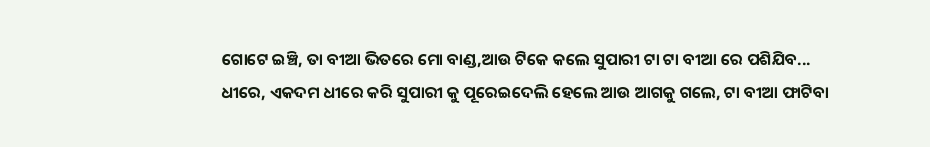ଗୋଟେ ଇଞ୍ଚି, ତା ବୀଆ ଭିତରେ ମୋ ବାଣ୍ଡ,ଆଉ ଟିକେ କଲେ ସୁପାରୀ ଟା ଟା ବୀଆ ରେ ପଶିଯିବ...
ଧୀରେ, ଏକଦମ ଧୀରେ କରି ସୁପାରୀ କୁ ପୂରେଇଦେଲି ହେଲେ ଆଉ ଆଗକୁ ଗଲେ, ଟା ବୀଆ ଫାଟିବା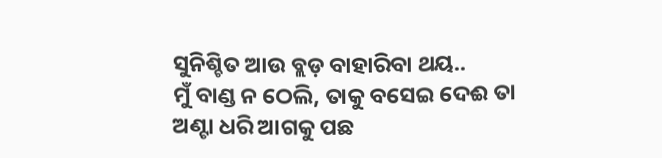ସୁନିଶ୍ଚିତ ଆଉ ବ୍ଲଡ଼ ବାହାରିବା ଥୟ..
ମୁଁ ବାଣ୍ଡ ନ ଠେଲି, ତାକୁ ବସେଇ ଦେଈ ତା ଅଣ୍ଟା ଧରି ଆଗକୁ ପଛ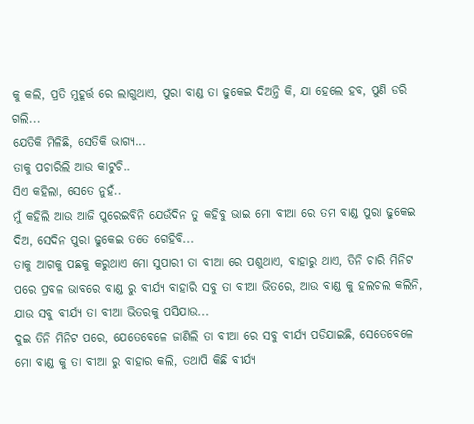କୁ କଲି, ପ୍ରତି ମୁହୂର୍ତ୍ତ ରେ ଲାଗୁଥାଏ, ପୁରା ବାଣ୍ଡ ତା ଢୁକେଇ ଦିଅନ୍ତି କି, ଯା ହେଲେ ହବ, ପୁଣି ଡରି ଗଲି...
ଯେତିକି ମିଳିଛି, ସେତିକି ଭାଗ୍ୟ...
ତାକୁ ପଚାରିଲି ଆଉ କାଟୁଚି..
ସିଏ କହିଲା, ସେତେ ନୁହଁ..
ମୁଁ କହିଲି ଆଉ ଆଜି ପୁରେଇବିନି ଯେଉଁଦିନ ତୁ କହିବୁ ଭାଇ ମୋ ବୀଆ ରେ ତମ ବାଣ୍ଡ ପୁରା ଢୁକେଇ ଦିଅ, ସେଦିନ ପୁରା ଢୁକେଇ ତତେ ଗେହିବି...
ତାକୁ ଆଗକୁ ପଛକୁ କରୁଥାଏ ମୋ ସୁପାରୀ ତା ବୀଆ ରେ ପଶୁଥାଏ, ବାହାରୁ ଥାଏ, ତିନି ଚାରି ମିନିଟ ପରେ ପ୍ରବଳ ଭାବରେ ବାଣ୍ଡ ରୁ ବୀର୍ଯ୍ୟ ବାହାରି ସବୁ ତା ବୀଆ ଭିତରେ, ଆଉ ବାଣ୍ଡ କୁ ହଲଚଲ କଲିନି, ଯାଉ ସବୁ ବୀର୍ଯ୍ୟ ତା ବୀଆ ଭିତରକୁ ପସିଯାଉ...
ଦୁଇ ତିନି ମିନିଟ ପରେ, ଯେତେବେଳେ ଜାଣିଲି ତା ବୀଆ ରେ ସବୁ ବୀର୍ଯ୍ୟ ପଡିଯାଇଛି, ସେତେବେଳେ ମୋ ବାଣ୍ଡ କୁ ତା ବୀଆ ରୁ ବାହାର କଲି, ତଥାପି କିଛି ବୀର୍ଯ୍ୟ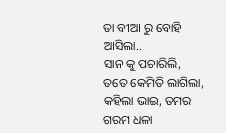ତା ବୀଆ ରୁ ବୋହି ଆସିଲା..
ସାନ କୁ ପଚାରିଲି, ତତେ କେମିତି ଲାଗିଲା, କହିଲା ଭାଇ, ତମର ଗରମ ଧଳା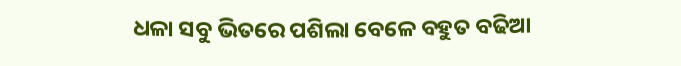ଧଳା ସବୁ ଭିତରେ ପଶିଲା ବେଳେ ବହୁତ ବଢିଆ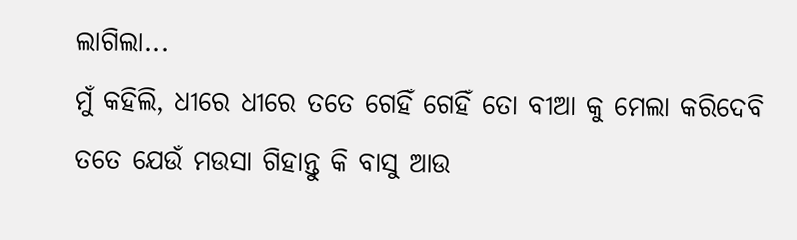ଲାଗିଲା...
ମୁଁ କହିଲି, ଧୀରେ ଧୀରେ ତତେ ଗେହିଁ ଗେହିଁ ତୋ ବୀଆ କୁ ମେଲା କରିଦେବି ତତେ ଯେଉଁ ମଉସା ଗିହାନ୍ତୁ କି ବାସୁ ଆଉ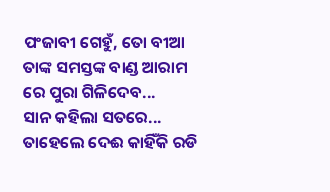ପଂଜାବୀ ଗେହୁଁ, ତୋ ବୀଆ ତାଙ୍କ ସମସ୍ତଙ୍କ ବାଣ୍ଡ ଆରାମ ରେ ପୁରା ଗିଳିଦେବ...
ସାନ କହିଲା ସତରେ...
ତାହେଲେ ଦେଈ କାହିଁକି ରଡି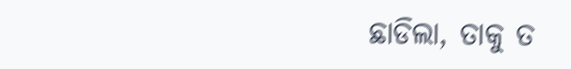ଛାଡିଲା, ତାକୁ ତ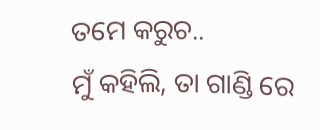ତମେ କରୁଚ..
ମୁଁ କହିଲି, ତା ଗାଣ୍ଡି ରେ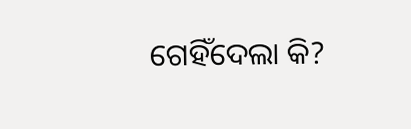ଗେହିଁଦେଲା କି?